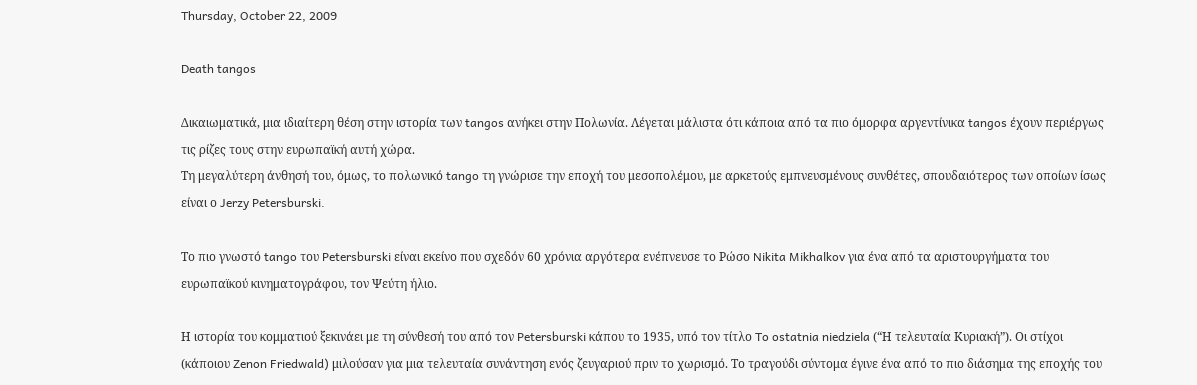Thursday, October 22, 2009

Death tangos

Δικαιωματικά, μια ιδιαίτερη θέση στην ιστορία των tangos ανήκει στην Πολωνία. Λέγεται μάλιστα ότι κάποια από τα πιο όμορφα αργεντίνικα tangos έχουν περιέργως τις ρίζες τους στην ευρωπαϊκή αυτή χώρα.
Τη μεγαλύτερη άνθησή του, όμως, το πολωνικό tango τη γνώρισε την εποχή του μεσοπολέμου, με αρκετούς εμπνευσμένους συνθέτες, σπουδαιότερος των οποίων ίσως είναι ο Jerzy Petersburski.

Το πιο γνωστό tango του Petersburski είναι εκείνο που σχεδόν 60 χρόνια αργότερα ενέπνευσε το Ρώσο Nikita Mikhalkov για ένα από τα αριστουργήματα του ευρωπαϊκού κινηματογράφου, τον Ψεύτη ήλιο.

Η ιστορία του κομματιού ξεκινάει με τη σύνθεσή του από τον Petersburski κάπου το 1935, υπό τον τίτλο To ostatnia niedziela (“Η τελευταία Κυριακή”). Οι στίχοι (κάποιου Zenon Friedwald) μιλούσαν για μια τελευταία συνάντηση ενός ζευγαριού πριν το χωρισμό. Το τραγούδι σύντομα έγινε ένα από το πιο διάσημα της εποχής του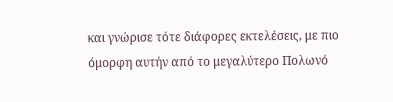και γνώρισε τότε διάφορες εκτελέσεις, με πιο όμορφη αυτήν από το μεγαλύτερο Πολωνό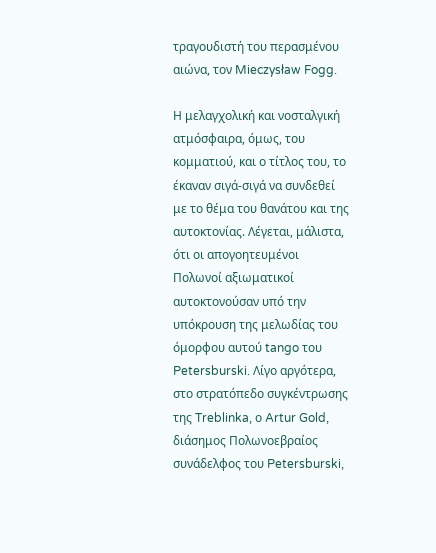τραγουδιστή του περασμένου αιώνα, τον Mieczysław Fogg.

Η μελαγχολική και νοσταλγική ατμόσφαιρα, όμως, του κομματιού, και ο τίτλος του, το έκαναν σιγά-σιγά να συνδεθεί με το θέμα του θανάτου και της αυτοκτονίας. Λέγεται, μάλιστα, ότι οι απογοητευμένοι Πολωνοί αξιωματικοί αυτοκτονούσαν υπό την υπόκρουση της μελωδίας του όμορφου αυτού tango του Petersburski. Λίγο αργότερα, στο στρατόπεδο συγκέντρωσης της Treblinka, ο Artur Gold, διάσημος Πολωνοεβραίος συνάδελφος του Petersburski,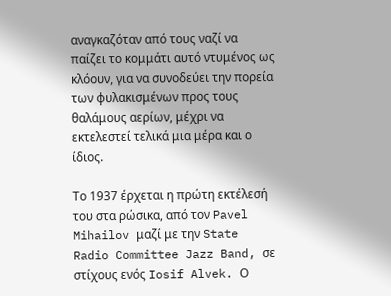αναγκαζόταν από τους ναζί να παίζει το κομμάτι αυτό ντυμένος ως κλόουν, για να συνοδεύει την πορεία των φυλακισμένων προς τους θαλάμους αερίων, μέχρι να εκτελεστεί τελικά μια μέρα και ο ίδιος.

Το 1937 έρχεται η πρώτη εκτέλεσή του στα ρώσικα, από τον Pavel Mihailov μαζί με την State Radio Committee Jazz Band, σε στίχους ενός Iosif Alvek. Ο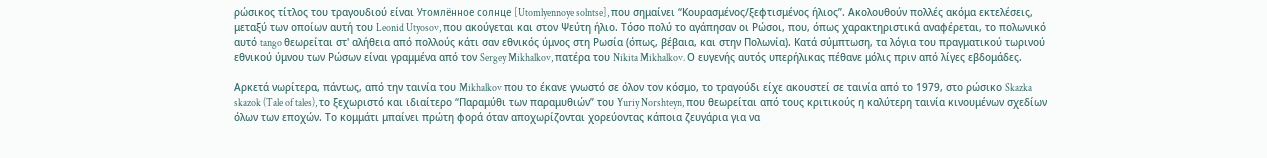ρώσικος τίτλος του τραγουδιού είναι Утомлённое солнце [Utomlyennoye solntse], που σημαίνει “Κουρασμένος/ξεφτισμένος ήλιος”. Ακολουθούν πολλές ακόμα εκτελέσεις, μεταξύ των οποίων αυτή του Leonid Utyosov, που ακούγεται και στον Ψεύτη ήλιο. Τόσο πολύ το αγάπησαν οι Ρώσοι, που, όπως χαρακτηριστικά αναφέρεται, το πολωνικό αυτό tango θεωρείται στ' αλήθεια από πολλούς κάτι σαν εθνικός ύμνος στη Ρωσία (όπως, βέβαια, και στην Πολωνία). Κατά σύμπτωση, τα λόγια του πραγματικού τωρινού εθνικού ύμνου των Ρώσων είναι γραμμένα από τον Sergey Mikhalkov, πατέρα του Nikita Mikhalkov. Ο ευγενής αυτός υπερήλικας πέθανε μόλις πριν από λίγες εβδομάδες.

Αρκετά νωρίτερα, πάντως, από την ταινία του Mikhalkov που το έκανε γνωστό σε όλον τον κόσμο, το τραγούδι είχε ακουστεί σε ταινία από το 1979, στο ρώσικο Skazka skazok (Tale of tales), το ξεχωριστό και ιδιαίτερο “Παραμύθι των παραμυθιών” του Yuriy Norshteyn, που θεωρείται από τους κριτικούς η καλύτερη ταινία κινουμένων σχεδίων όλων των εποχών. Το κομμάτι μπαίνει πρώτη φορά όταν αποχωρίζονται χορεύοντας κάποια ζευγάρια για να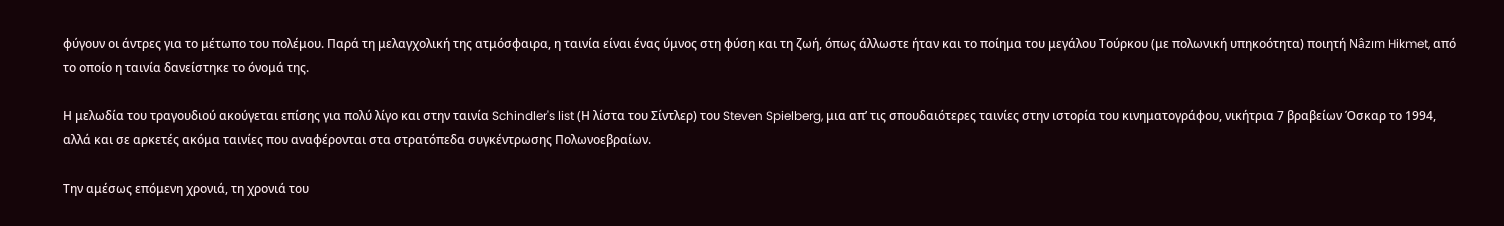φύγουν οι άντρες για το μέτωπο του πολέμου. Παρά τη μελαγχολική της ατμόσφαιρα, η ταινία είναι ένας ύμνος στη φύση και τη ζωή, όπως άλλωστε ήταν και το ποίημα του μεγάλου Τούρκου (με πολωνική υπηκοότητα) ποιητή Nâzım Hikmet, από το οποίο η ταινία δανείστηκε το όνομά της.

Η μελωδία του τραγουδιού ακούγεται επίσης για πολύ λίγο και στην ταινία Schindler's list (Η λίστα του Σίντλερ) του Steven Spielberg, μια απ’ τις σπουδαιότερες ταινίες στην ιστορία του κινηματογράφου, νικήτρια 7 βραβείων Όσκαρ το 1994, αλλά και σε αρκετές ακόμα ταινίες που αναφέρονται στα στρατόπεδα συγκέντρωσης Πολωνοεβραίων.

Την αμέσως επόμενη χρονιά, τη χρονιά του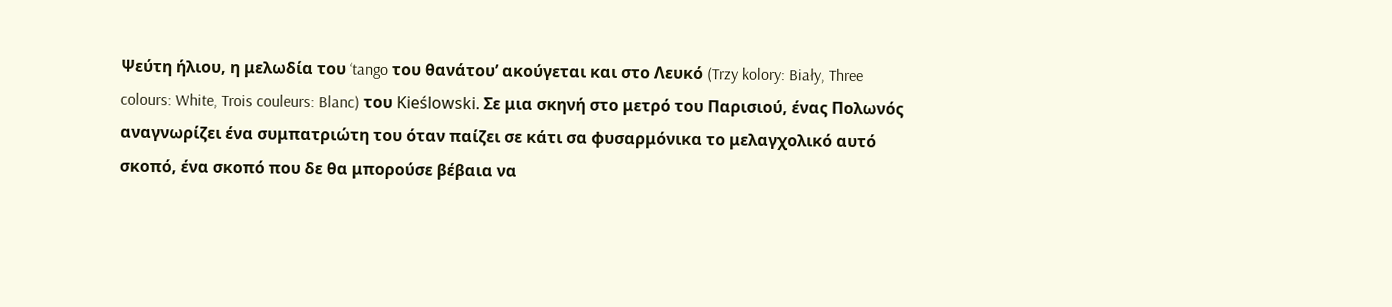Ψεύτη ήλιου, η μελωδία του ‘tango του θανάτου’ ακούγεται και στο Λευκό (Trzy kolory: Biały, Three colours: White, Trois couleurs: Blanc) του Kieślowski. Σε μια σκηνή στο μετρό του Παρισιού, ένας Πολωνός αναγνωρίζει ένα συμπατριώτη του όταν παίζει σε κάτι σα φυσαρμόνικα το μελαγχολικό αυτό σκοπό, ένα σκοπό που δε θα μπορούσε βέβαια να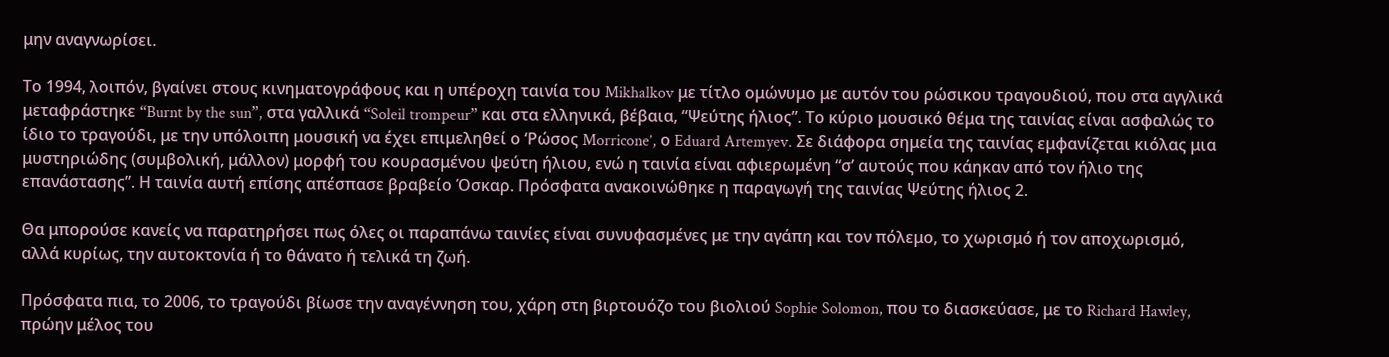μην αναγνωρίσει.

Το 1994, λοιπόν, βγαίνει στους κινηματογράφους και η υπέροχη ταινία του Mikhalkov με τίτλο ομώνυμο με αυτόν του ρώσικου τραγουδιού, που στα αγγλικά μεταφράστηκε “Burnt by the sun”, στα γαλλικά “Soleil trompeur” και στα ελληνικά, βέβαια, “Ψεύτης ήλιος”. Το κύριο μουσικό θέμα της ταινίας είναι ασφαλώς το ίδιο το τραγούδι, με την υπόλοιπη μουσική να έχει επιμεληθεί ο ‘Ρώσος Morricone’, ο Eduard Artemyev. Σε διάφορα σημεία της ταινίας εμφανίζεται κιόλας μια μυστηριώδης (συμβολική, μάλλον) μορφή του κουρασμένου ψεύτη ήλιου, ενώ η ταινία είναι αφιερωμένη “σ’ αυτούς που κάηκαν από τον ήλιο της επανάστασης”. Η ταινία αυτή επίσης απέσπασε βραβείο Όσκαρ. Πρόσφατα ανακοινώθηκε η παραγωγή της ταινίας Ψεύτης ήλιος 2.

Θα μπορούσε κανείς να παρατηρήσει πως όλες οι παραπάνω ταινίες είναι συνυφασμένες με την αγάπη και τον πόλεμο, το χωρισμό ή τον αποχωρισμό, αλλά κυρίως, την αυτοκτονία ή το θάνατο ή τελικά τη ζωή.

Πρόσφατα πια, το 2006, το τραγούδι βίωσε την αναγέννηση του, χάρη στη βιρτουόζο του βιολιού Sophie Solomon, που το διασκεύασε, με το Richard Hawley, πρώην μέλος του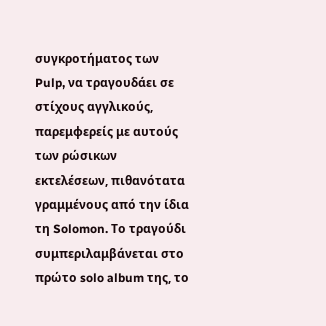συγκροτήματος των Pulp, να τραγουδάει σε στίχους αγγλικούς, παρεμφερείς με αυτούς των ρώσικων εκτελέσεων, πιθανότατα γραμμένους από την ίδια τη Solomon. Το τραγούδι συμπεριλαμβάνεται στο πρώτο solo album της, το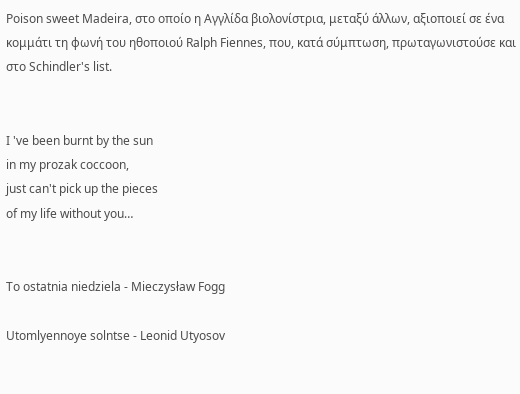Poison sweet Madeira, στο οποίο η Αγγλίδα βιολονίστρια, μεταξύ άλλων, αξιοποιεί σε ένα κομμάτι τη φωνή του ηθοποιού Ralph Fiennes, που, κατά σύμπτωση, πρωταγωνιστούσε και στο Schindler's list.


I 've been burnt by the sun
in my prozak coccoon,
just can't pick up the pieces
of my life without you…


To ostatnia niedziela - Mieczysław Fogg

Utomlyennoye solntse - Leonid Utyosov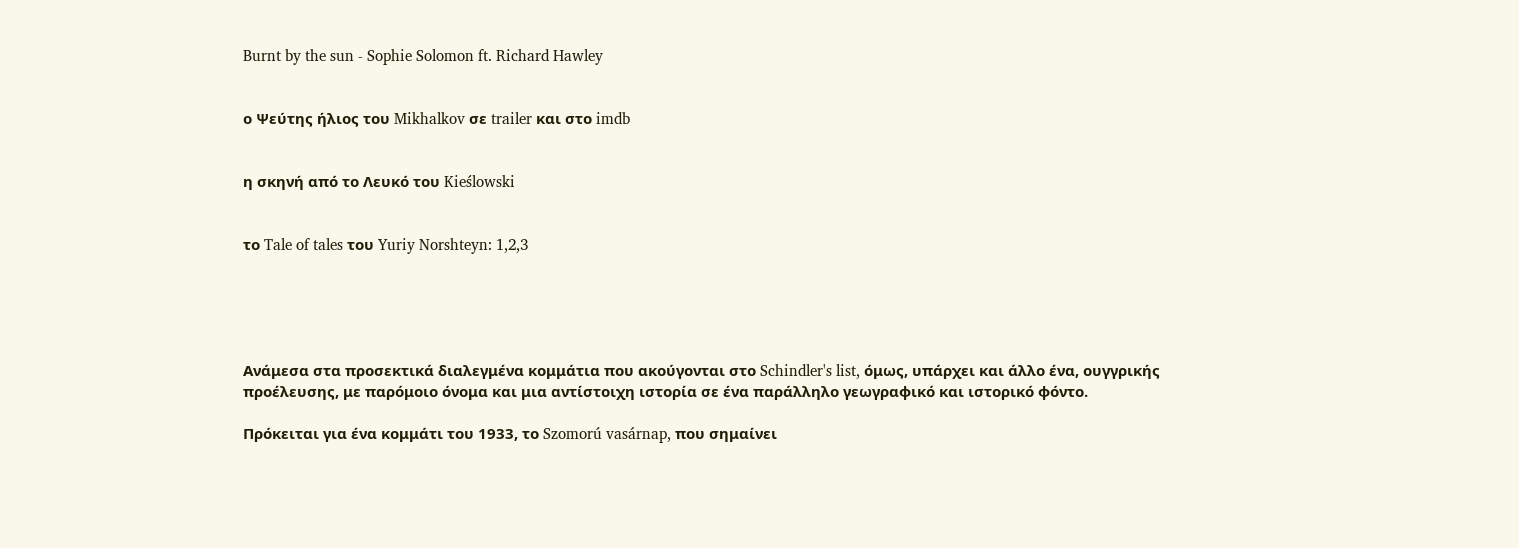Burnt by the sun - Sophie Solomon ft. Richard Hawley


ο Ψεύτης ήλιος του Mikhalkov σε trailer και στο imdb


η σκηνή από το Λευκό του Kieślowski


το Tale of tales του Yuriy Norshteyn: 1,2,3





Ανάμεσα στα προσεκτικά διαλεγμένα κομμάτια που ακούγονται στο Schindler's list, όμως, υπάρχει και άλλο ένα, ουγγρικής προέλευσης, με παρόμοιο όνομα και μια αντίστοιχη ιστορία σε ένα παράλληλο γεωγραφικό και ιστορικό φόντο.

Πρόκειται για ένα κομμάτι του 1933, το Szomorú vasárnap, που σημαίνει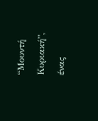“Μουντή Κυριακή”, ένας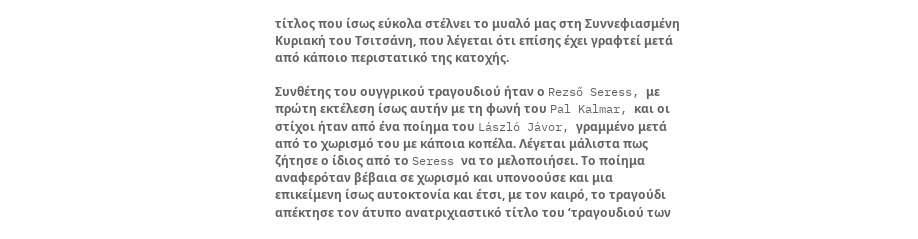τίτλος που ίσως εύκολα στέλνει το μυαλό μας στη Συννεφιασμένη Κυριακή του Τσιτσάνη, που λέγεται ότι επίσης έχει γραφτεί μετά από κάποιο περιστατικό της κατοχής.

Συνθέτης του ουγγρικού τραγουδιού ήταν ο Rezső Seress, με πρώτη εκτέλεση ίσως αυτήν με τη φωνή του Pal Kalmar, και οι στίχοι ήταν από ένα ποίημα του László Jávor, γραμμένο μετά από το χωρισμό του με κάποια κοπέλα. Λέγεται μάλιστα πως ζήτησε ο ίδιος από το Seress να το μελοποιήσει. Το ποίημα αναφερόταν βέβαια σε χωρισμό και υπονοούσε και μια επικείμενη ίσως αυτοκτονία και έτσι, με τον καιρό, το τραγούδι απέκτησε τον άτυπο ανατριχιαστικό τίτλο του ‘τραγουδιού των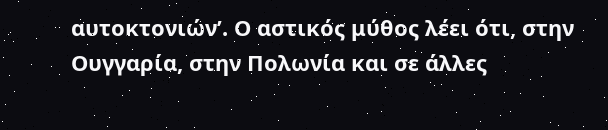αυτοκτονιών’. Ο αστικός μύθος λέει ότι, στην Ουγγαρία, στην Πολωνία και σε άλλες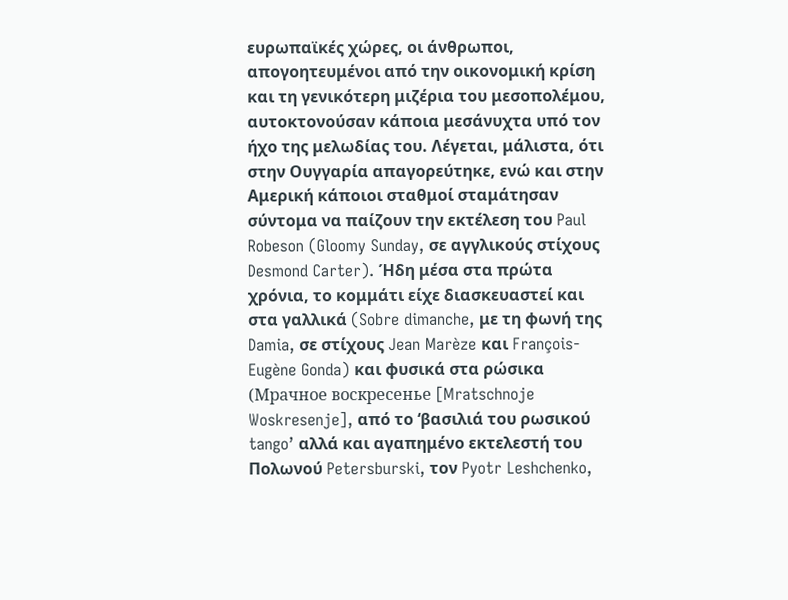ευρωπαϊκές χώρες, οι άνθρωποι, απογοητευμένοι από την οικονομική κρίση και τη γενικότερη μιζέρια του μεσοπολέμου, αυτοκτονούσαν κάποια μεσάνυχτα υπό τον ήχο της μελωδίας του. Λέγεται, μάλιστα, ότι στην Ουγγαρία απαγορεύτηκε, ενώ και στην Αμερική κάποιοι σταθμοί σταμάτησαν σύντομα να παίζουν την εκτέλεση του Paul Robeson (Gloomy Sunday, σε αγγλικούς στίχους Desmond Carter). Ήδη μέσα στα πρώτα χρόνια, το κομμάτι είχε διασκευαστεί και στα γαλλικά (Sobre dimanche, με τη φωνή της Damia, σε στίχους Jean Marèze και François-Eugène Gonda) και φυσικά στα ρώσικα (Мрачное воскресенье [Mratschnoje Woskresenje], από το ‘βασιλιά του ρωσικού tango’ αλλά και αγαπημένο εκτελεστή του Πολωνού Petersburski, τον Pyotr Leshchenko,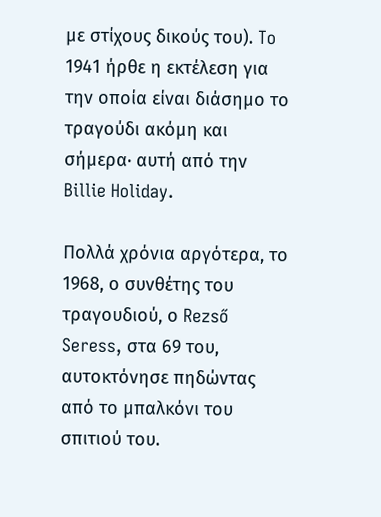με στίχους δικούς του). To 1941 ήρθε η εκτέλεση για την οποία είναι διάσημο το τραγούδι ακόμη και σήμερα· αυτή από την Billie Holiday.

Πολλά χρόνια αργότερα, το 1968, ο συνθέτης του τραγουδιού, ο Rezső Seress, στα 69 του, αυτοκτόνησε πηδώντας από το μπαλκόνι του σπιτιού του.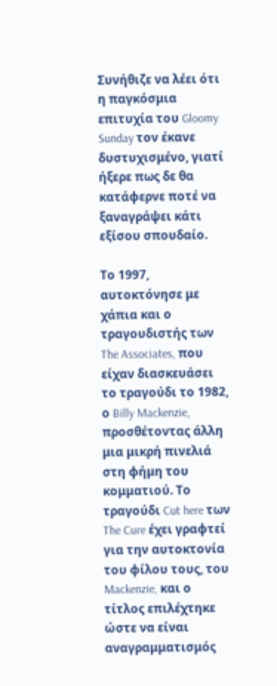Συνήθιζε να λέει ότι η παγκόσμια επιτυχία του Gloomy Sunday τον έκανε δυστυχισμένο, γιατί ήξερε πως δε θα κατάφερνε ποτέ να ξαναγράψει κάτι εξίσου σπουδαίο.

Το 1997, αυτοκτόνησε με χάπια και ο τραγουδιστής των The Associates, που είχαν διασκευάσει το τραγούδι το 1982, ο Billy Mackenzie, προσθέτοντας άλλη μια μικρή πινελιά στη φήμη του κομματιού. Το τραγούδι Cut here των The Cure έχει γραφτεί για την αυτοκτονία του φίλου τους, του Mackenzie, και ο τίτλος επιλέχτηκε ώστε να είναι αναγραμματισμός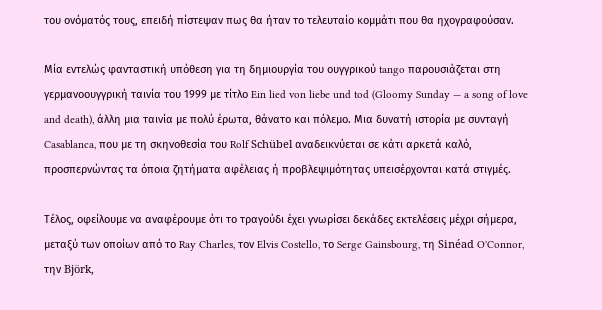του ονόματός τους, επειδή πίστεψαν πως θα ήταν το τελευταίο κομμάτι που θα ηχογραφούσαν.

Μία εντελώς φανταστική υπόθεση για τη δημιουργία του ουγγρικού tango παρουσιάζεται στη γερμανοουγγρική ταινία του 1999 με τίτλο Ein lied von liebe und tod (Gloomy Sunday — a song of love and death), άλλη μια ταινία με πολύ έρωτα, θάνατο και πόλεμο. Μια δυνατή ιστορία με συνταγή Casablanca, που με τη σκηνοθεσία του Rolf Schübel αναδεικνύεται σε κάτι αρκετά καλό, προσπερνώντας τα όποια ζητήματα αφέλειας ή προβλεψιμότητας υπεισέρχονται κατά στιγμές.

Τέλος, οφείλουμε να αναφέρουμε ότι το τραγούδι έχει γνωρίσει δεκάδες εκτελέσεις μέχρι σήμερα, μεταξύ των οποίων από το Ray Charles, τον Elvis Costello, το Serge Gainsbourg, τη Sinéad O'Connor, την Björk,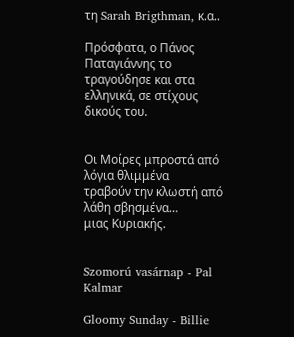τη Sarah Brigthman, κ.α..

Πρόσφατα, ο Πάνος Παταγιάννης το τραγούδησε και στα ελληνικά, σε στίχους δικούς του.


Οι Μοίρες μπροστά από λόγια θλιμμένα
τραβούν την κλωστή από λάθη σβησμένα…
μιας Κυριακής.


Szomorú vasárnap - Pal Kalmar

Gloomy Sunday - Billie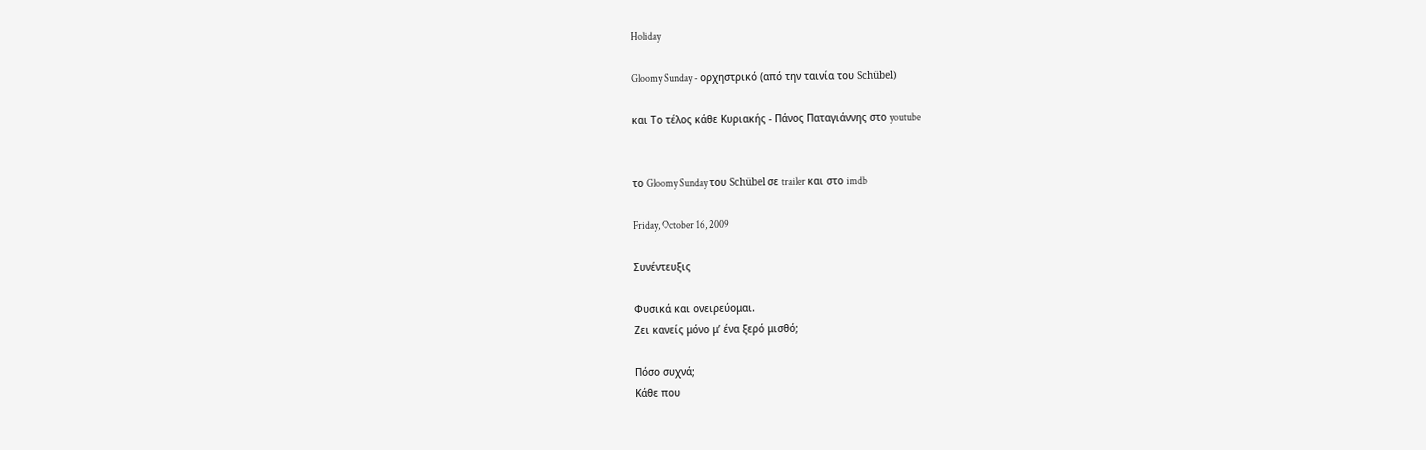Holiday

Gloomy Sunday - ορχηστρικό (από την ταινία του Schübel)

και Το τέλος κάθε Κυριακής - Πάνος Παταγιάννης στο youtube


το Gloomy Sunday του Schübel σε trailer και στο imdb

Friday, October 16, 2009

Συνέντευξις

Φυσικά και ονειρεύομαι.
Ζει κανείς μόνο μ’ ένα ξερό μισθό;

Πόσο συχνά;
Κάθε που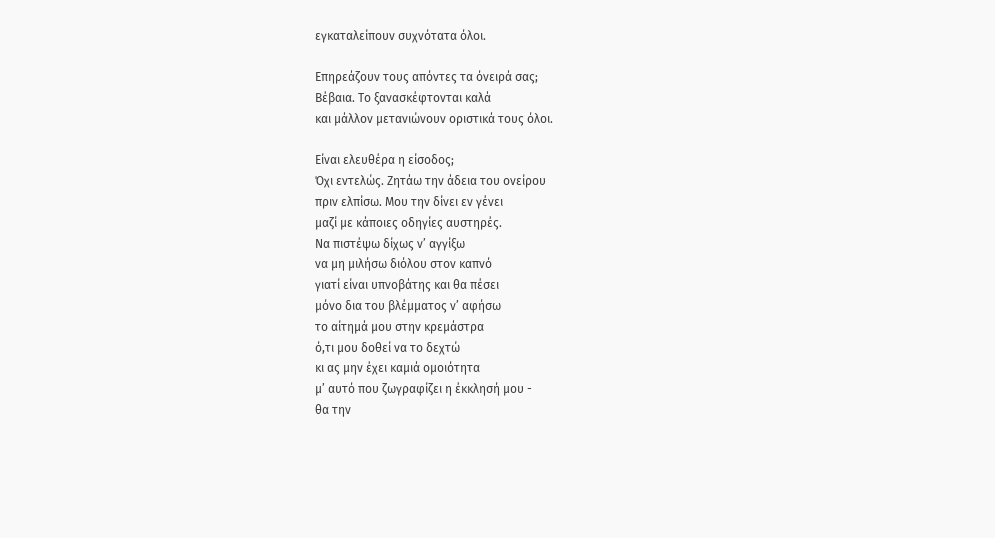εγκαταλείπουν συχνότατα όλοι.

Επηρεάζουν τους απόντες τα όνειρά σας;
Βέβαια. Το ξανασκέφτονται καλά
και μάλλον μετανιώνουν οριστικά τους όλοι.

Είναι ελευθέρα η είσοδος;
Όχι εντελώς. Ζητάω την άδεια του ονείρου
πριν ελπίσω. Μου την δίνει εν γένει
μαζί με κάποιες οδηγίες αυστηρές.
Να πιστέψω δίχως ν’ αγγίξω
να μη μιλήσω διόλου στον καπνό
γιατί είναι υπνοβάτης και θα πέσει
μόνο δια του βλέμματος ν’ αφήσω
το αίτημά μου στην κρεμάστρα
ό,τι μου δοθεί να το δεχτώ
κι ας μην έχει καμιά ομοιότητα
μ’ αυτό που ζωγραφίζει η έκκλησή μου -
θα την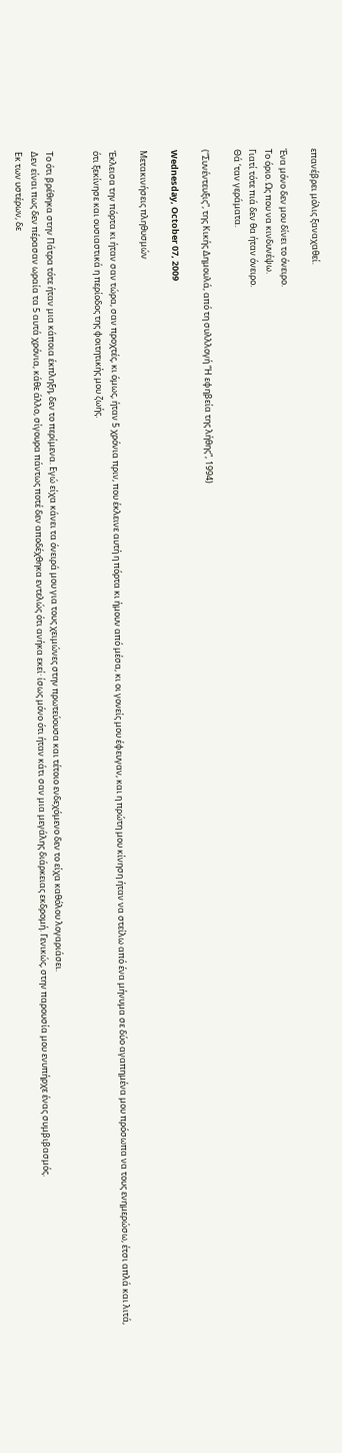επανέβρει μόλις ξαναχαθεί.

Ένα μόνο δεν μου δίνει το όνειρο.
Το όριο. Ως που να κινδυνέψω.
Γιατί τότε πιά δεν θα ήταν όνειρο.
Θά ‘ταν γεράματα.

(“Συνέντευξις”, της Κικής Δημουλά, από τη συλλλογή “Η εφηβεία της λήθης”, 1994)

Wednesday, October 07, 2009

Μετακινήσεις πληθυσμών

Έκλεισα την πόρτα κι ήταν σαν τώρα, σαν προχτές, κι όμως, ήταν 5 χρόνια πριν, που έκλεινε αυτή η πόρτα κι ήμουν από μέσα, κι οι γονείς μου έφευγαν, και η πρώτη μου κίνηση ήταν να στείλω από ένα μήνυμα σε δύο αγαπημένα μου πρόσωπα να τους ενημερώσω, έτσι απλά και λιτά, ότι ξεκίνησε και ουσιαστικά η περίοδος της φοιτητικής μου ζωής.


Το ότι βρέθηκα στην Πάτρα τότε ήταν μια κάποια έκπληξη, δεν το περίμενα. Εγώ είχα κάνει τα όνειρά μου για τους χειμώνες στην πρωτεύουσα και τέτοιο ενδεχόμενο δεν το είχα καθόλου λογαριάσει.
Δεν είναι πως δεν πέρασαν ωραία τα 5 αυτά χρόνια, κάθε άλλο, σίγουρα πάντως ποτέ δεν αποδέχθηκα εντελώς ότι ανήκα εκεί· ίσως μόνο ότι ήταν κάτι σαν μια μεγάλης διάρκειας εκδρομή. Γενικώς, στην παρουσία μου ενυπήρχε ένας συμβιβασμός.
Εκ των υστέρων, δε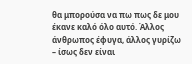θα μπορούσα να πω πως δε μου έκανε καλό όλο αυτό. Άλλος άνθρωπος έφυγα, άλλος γυρίζω – ίσως δεν είναι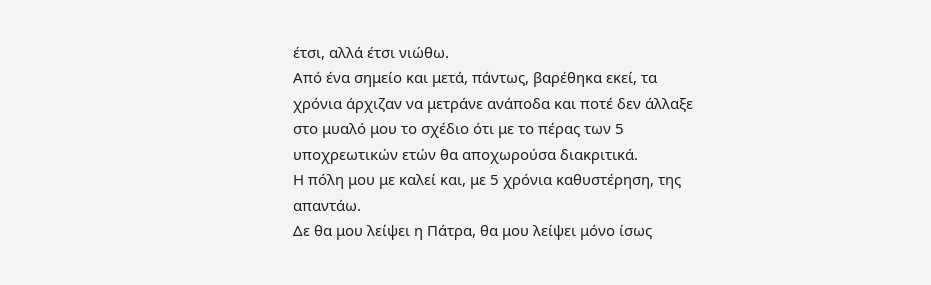έτσι, αλλά έτσι νιώθω.
Από ένα σημείο και μετά, πάντως, βαρέθηκα εκεί, τα χρόνια άρχιζαν να μετράνε ανάποδα και ποτέ δεν άλλαξε στο μυαλό μου το σχέδιο ότι με το πέρας των 5 υποχρεωτικών ετών θα αποχωρούσα διακριτικά.
Η πόλη μου με καλεί και, με 5 χρόνια καθυστέρηση, της απαντάω.
Δε θα μου λείψει η Πάτρα, θα μου λείψει μόνο ίσως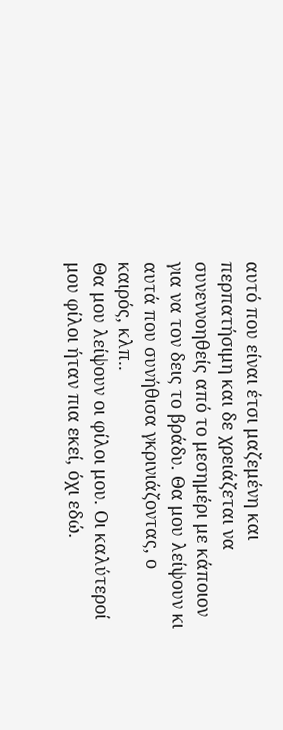αυτό που είναι έτσι μαζεμένη και περπατήσιμη και δε χρειάζεται να συνεννοηθείς από το μεσημέρι με κάποιον για να τον δεις το βράδυ. Θα μου λείψουν κι αυτά που συνήθισα γκρινιάζοντας, ο καιρός, κλπ..
Θα μου λείψουν οι φίλοι μου. Οι καλύτεροί μου φίλοι ήταν πια εκεί, όχι εδώ.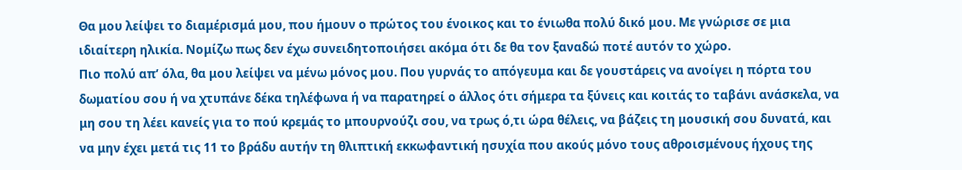Θα μου λείψει το διαμέρισμά μου, που ήμουν ο πρώτος του ένοικος και το ένιωθα πολύ δικό μου. Με γνώρισε σε μια ιδιαίτερη ηλικία. Νομίζω πως δεν έχω συνειδητοποιήσει ακόμα ότι δε θα τον ξαναδώ ποτέ αυτόν το χώρο.
Πιο πολύ απ’ όλα, θα μου λείψει να μένω μόνος μου. Που γυρνάς το απόγευμα και δε γουστάρεις να ανοίγει η πόρτα του δωματίου σου ή να χτυπάνε δέκα τηλέφωνα ή να παρατηρεί ο άλλος ότι σήμερα τα ξύνεις και κοιτάς το ταβάνι ανάσκελα, να μη σου τη λέει κανείς για το πού κρεμάς το μπουρνούζι σου, να τρως ό,τι ώρα θέλεις, να βάζεις τη μουσική σου δυνατά, και να μην έχει μετά τις 11 το βράδυ αυτήν τη θλιπτική εκκωφαντική ησυχία που ακούς μόνο τους αθροισμένους ήχους της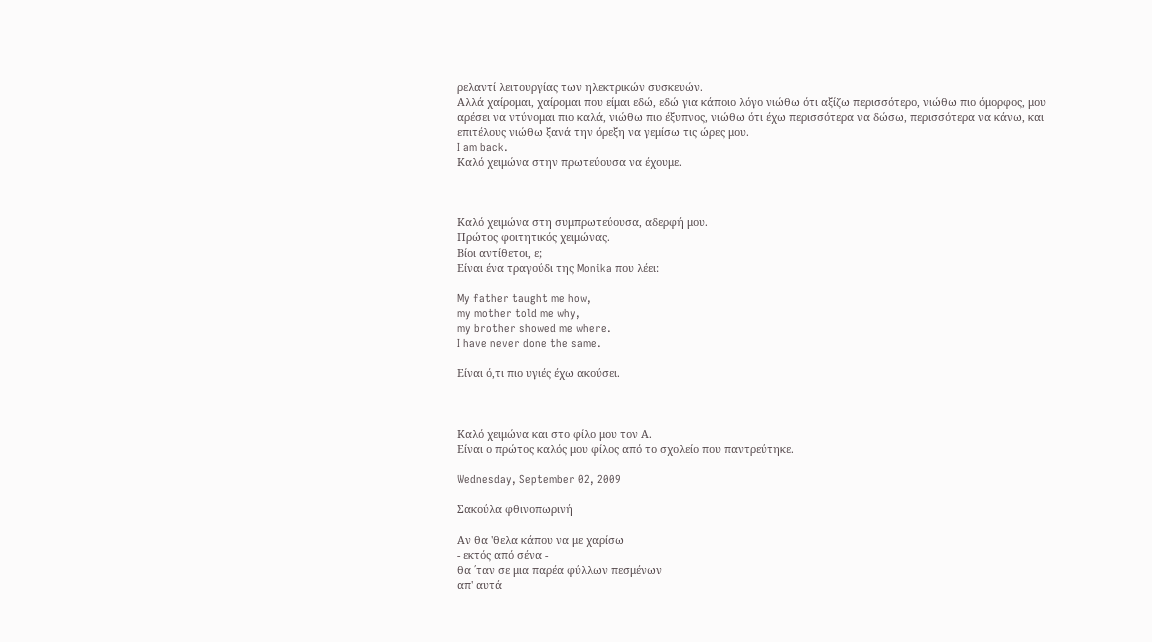ρελαντί λειτουργίας των ηλεκτρικών συσκευών.
Αλλά χαίρομαι, χαίρομαι που είμαι εδώ, εδώ για κάποιο λόγο νιώθω ότι αξίζω περισσότερο, νιώθω πιο όμορφος, μου αρέσει να ντύνομαι πιο καλά, νιώθω πιο έξυπνος, νιώθω ότι έχω περισσότερα να δώσω, περισσότερα να κάνω, και επιτέλους νιώθω ξανά την όρεξη να γεμίσω τις ώρες μου.
I am back.
Καλό χειμώνα στην πρωτεύουσα να έχουμε.



Καλό χειμώνα στη συμπρωτεύουσα, αδερφή μου.
Πρώτος φοιτητικός χειμώνας.
Βίοι αντίθετοι, ε;
Είναι ένα τραγούδι της Monika που λέει:

My father taught me how,
my mother told me why,
my brother showed me where.
I have never done the same.

Είναι ό,τι πιο υγιές έχω ακούσει.



Καλό χειμώνα και στο φίλο μου τον Α.
Είναι ο πρώτος καλός μου φίλος από το σχολείο που παντρεύτηκε.

Wednesday, September 02, 2009

Σακούλα φθινοπωρινή

Αν θα 'θελα κάπου να με χαρίσω
- εκτός από σένα -
θα ΄ταν σε μια παρέα φύλλων πεσμένων
απ' αυτά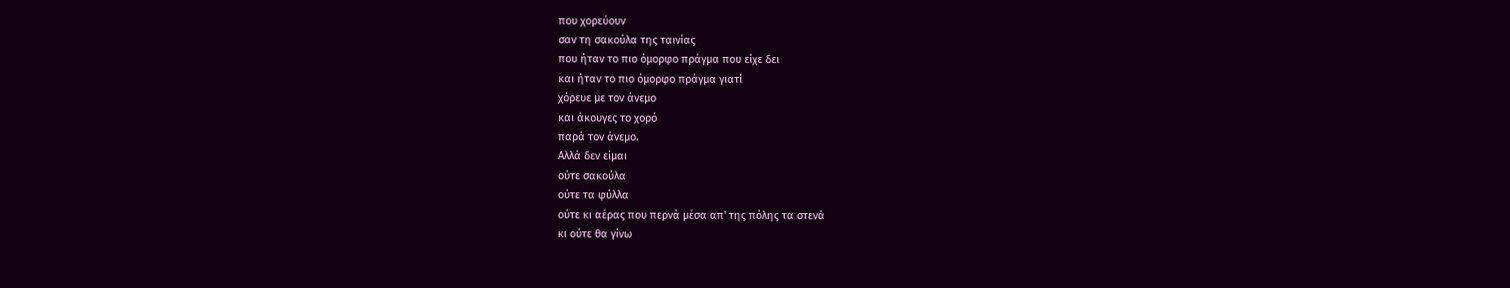που χορεύουν
σαν τη σακούλα της ταινίας
που ήταν το πιο όμορφο πράγμα που είχε δει
και ήταν το πιο όμορφο πράγμα γιατί
χόρευε με τον άνεμο
και άκουγες το χορό
παρά τον άνεμο.
Αλλά δεν είμαι
ούτε σακούλα
ούτε τα φύλλα
ούτε κι αέρας που περνά μέσα απ' της πόλης τα στενά
κι ούτε θα γίνω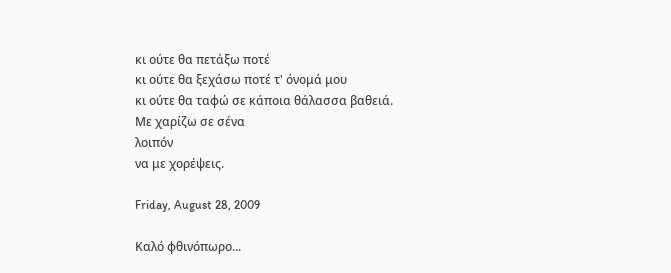κι ούτε θα πετάξω ποτέ
κι ούτε θα ξεχάσω ποτέ τ' όνομά μου
κι ούτε θα ταφώ σε κάποια θάλασσα βαθειά.
Με χαρίζω σε σένα
λοιπόν
να με χορέψεις.

Friday, August 28, 2009

Καλό φθινόπωρο...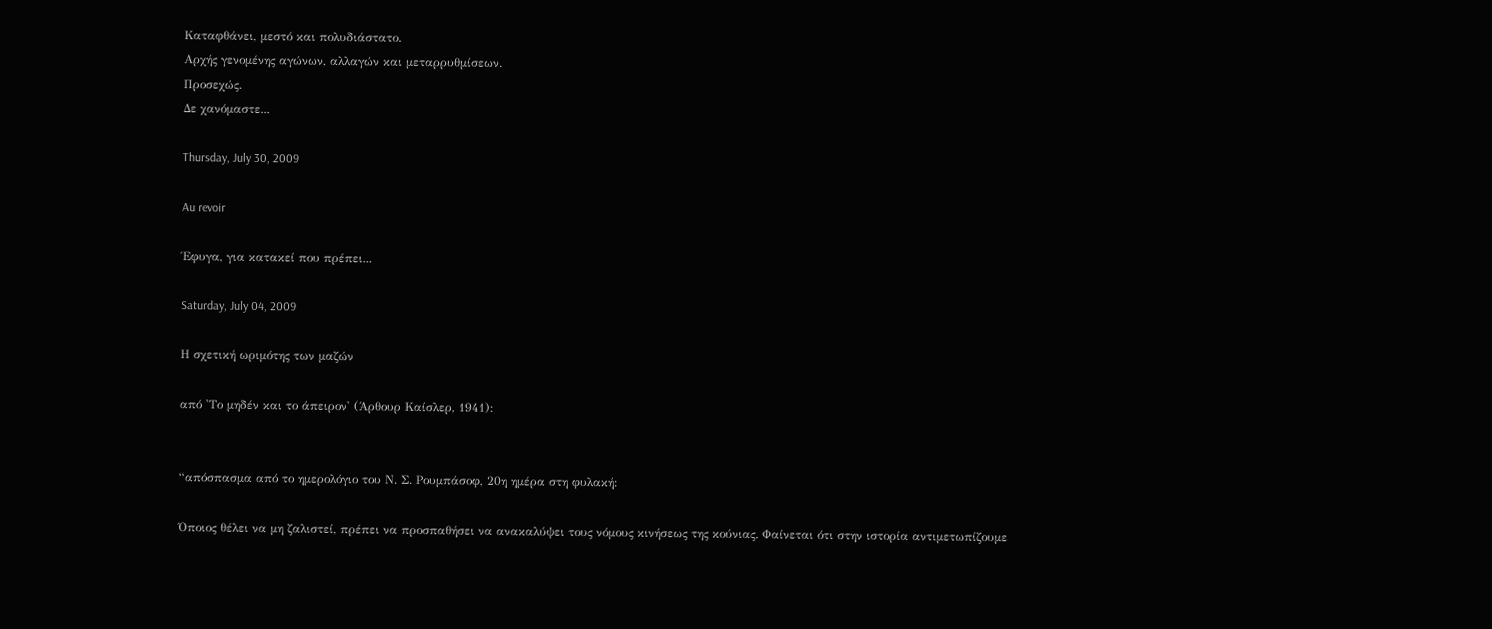Καταφθάνει, μεστό και πολυδιάστατο.
Αρχής γενομένης αγώνων, αλλαγών και μεταρρυθμίσεων.
Προσεχώς.
Δε χανόμαστε...

Thursday, July 30, 2009

Au revoir

Έφυγα, για κατακεί που πρέπει...

Saturday, July 04, 2009

Η σχετική ωριμότης των μαζών

από 'Το μηδέν και το άπειρον' (Άρθουρ Καίσλερ, 1941):


“απόσπασμα από το ημερολόγιο του Ν. Σ. Ρουμπάσοφ, 20η ημέρα στη φυλακή:

Όποιος θέλει να μη ζαλιστεί, πρέπει να προσπαθήσει να ανακαλύψει τους νόμους κινήσεως της κούνιας. Φαίνεται ότι στην ιστορία αντιμετωπίζουμε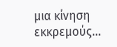μια κίνηση εκκρεμούς…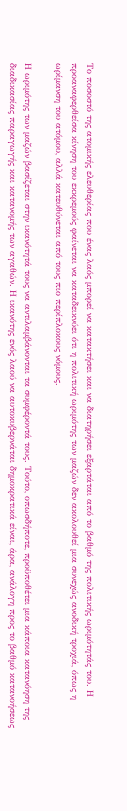Το ποσοστό της ατομικής ελευθερίας που ένας λαός μπορεί να κατακτήσει και να διατηρήσει εξαρτάται από το βαθμό της πολιτικής ωριμότητάς του. Η προαναφερθείσα κίνηση του εκκρεμούς φαίνεται να καταδεικνύει ότι η πολιτική ωριμότης των μαζών δεν ακολουθεί μια συνεχώς ανοδική τροχιά, όπως η ωρίμανση του ατόμου, αλλά κατευθύνεται από τους πιο περίπλοκους νόμους.

Η ωριμότης των μαζών βασίζεται στην ικανότητά τους να αντιλαμβάνονται τα συμφέροντά τους. Τούτο, οπωσδήποτε, προϋποθέτει μια κάποια κατανόηση της διαδικασίας παραγωγής και κατανομής των αγαθών. Η ικανότης ενός λαού να αυτοκυβερνάται δημοκρατικά είναι, άρα, ανάλογη προς το βαθμό κατανοήσεως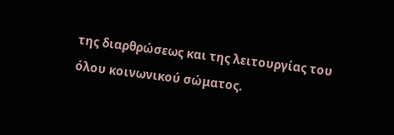της διαρθρώσεως και της λειτουργίας του όλου κοινωνικού σώματος.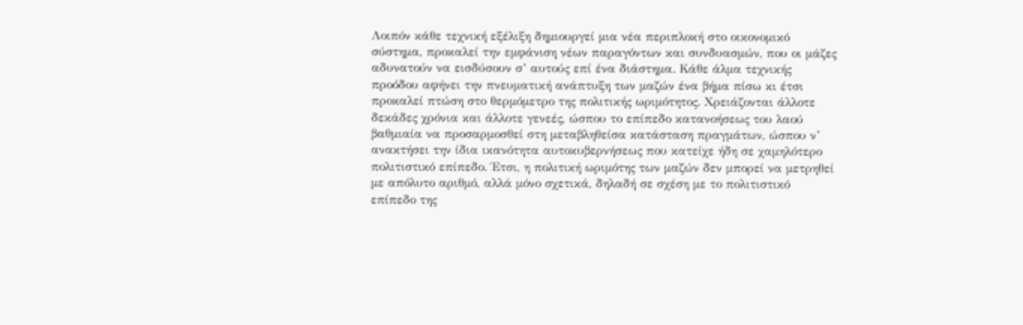Λοιπόν κάθε τεχνική εξέλιξη δημιουργεί μια νέα περιπλοκή στο οικονομικό σύστημα, προκαλεί την εμφάνιση νέων παραγόντων και συνδυασμών, που οι μάζες αδυνατούν να εισδύσουν σ’ αυτούς επί ένα διάστημα. Κάθε άλμα τεχνικής προόδου αφήνει την πνευματική ανάπτυξη των μαζών ένα βήμα πίσω κι έτσι προκαλεί πτώση στο θερμόμετρο της πολιτικής ωριμότητος. Χρειάζονται άλλοτε δεκάδες χρόνια και άλλοτε γενεές, ώσπου το επίπεδο κατανοήσεως του λαού βαθμιαία να προσαρμοσθεί στη μεταβληθείσα κατάσταση πραγμάτων, ώσπου ν’ ανακτήσει την ίδια ικανότητα αυτοκυβερνήσεως που κατείχε ήδη σε χαμηλότερο πολιτιστικό επίπεδο. Έτσι, η πολιτική ωριμότης των μαζών δεν μπορεί να μετρηθεί με απόλυτο αριθμό, αλλά μόνο σχετικά, δηλαδή σε σχέση με το πολιτιστικό επίπεδο της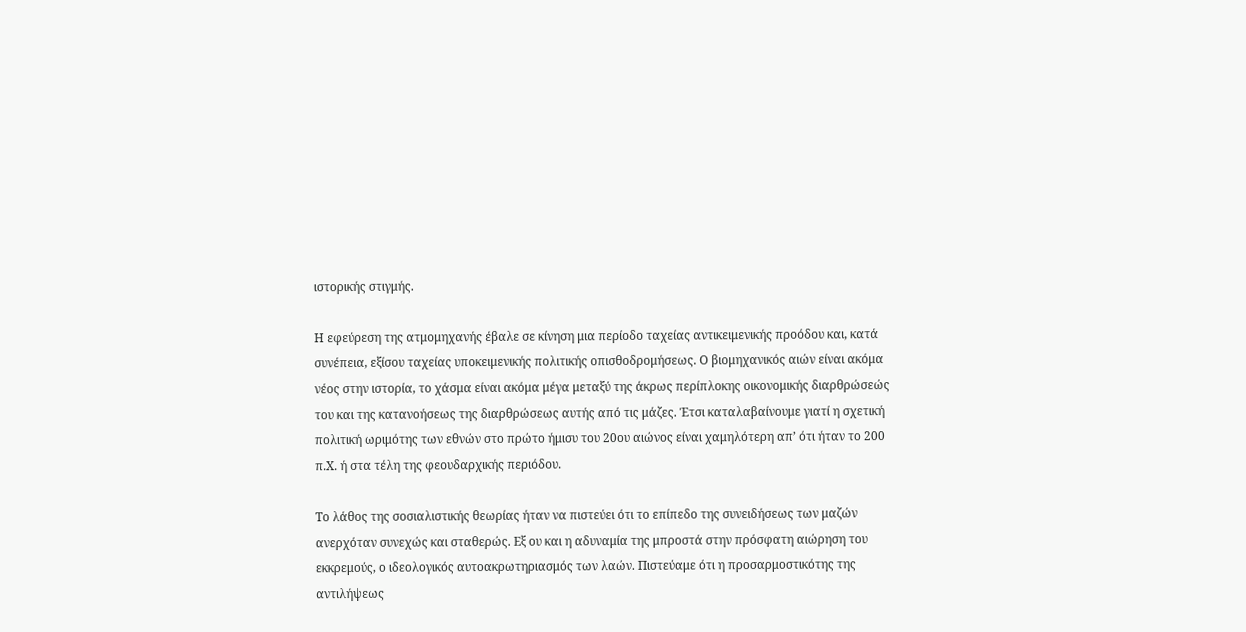ιστορικής στιγμής.

Η εφεύρεση της ατμομηχανής έβαλε σε κίνηση μια περίοδο ταχείας αντικειμενικής προόδου και, κατά συνέπεια, εξίσου ταχείας υποκειμενικής πολιτικής οπισθοδρομήσεως. Ο βιομηχανικός αιών είναι ακόμα νέος στην ιστορία, το χάσμα είναι ακόμα μέγα μεταξύ της άκρως περίπλοκης οικονομικής διαρθρώσεώς του και της κατανοήσεως της διαρθρώσεως αυτής από τις μάζες. Έτσι καταλαβαίνουμε γιατί η σχετική πολιτική ωριμότης των εθνών στο πρώτο ήμισυ του 20ου αιώνος είναι χαμηλότερη απ’ ότι ήταν το 200 π.Χ. ή στα τέλη της φεουδαρχικής περιόδου.

Το λάθος της σοσιαλιστικής θεωρίας ήταν να πιστεύει ότι το επίπεδο της συνειδήσεως των μαζών ανερχόταν συνεχώς και σταθερώς. Εξ ου και η αδυναμία της μπροστά στην πρόσφατη αιώρηση του εκκρεμούς, ο ιδεολογικός αυτοακρωτηριασμός των λαών. Πιστεύαμε ότι η προσαρμοστικότης της αντιλήψεως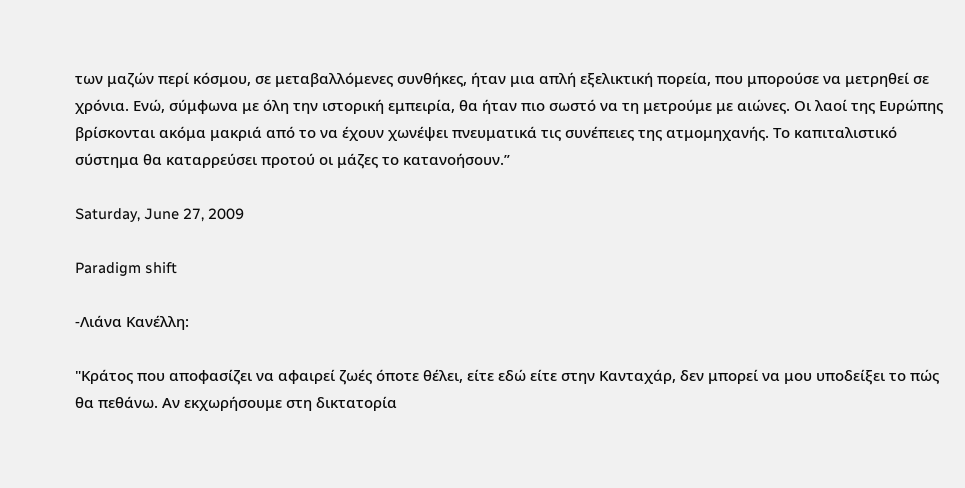των μαζών περί κόσμου, σε μεταβαλλόμενες συνθήκες, ήταν μια απλή εξελικτική πορεία, που μπορούσε να μετρηθεί σε χρόνια. Ενώ, σύμφωνα με όλη την ιστορική εμπειρία, θα ήταν πιο σωστό να τη μετρούμε με αιώνες. Οι λαοί της Ευρώπης βρίσκονται ακόμα μακριά από το να έχουν χωνέψει πνευματικά τις συνέπειες της ατμομηχανής. Το καπιταλιστικό σύστημα θα καταρρεύσει προτού οι μάζες το κατανοήσουν.”

Saturday, June 27, 2009

Paradigm shift

-Λιάνα Κανέλλη:

"Κράτος που αποφασίζει να αφαιρεί ζωές όποτε θέλει, είτε εδώ είτε στην Κανταχάρ, δεν μπορεί να μου υποδείξει το πώς θα πεθάνω. Αν εκχωρήσουμε στη δικτατορία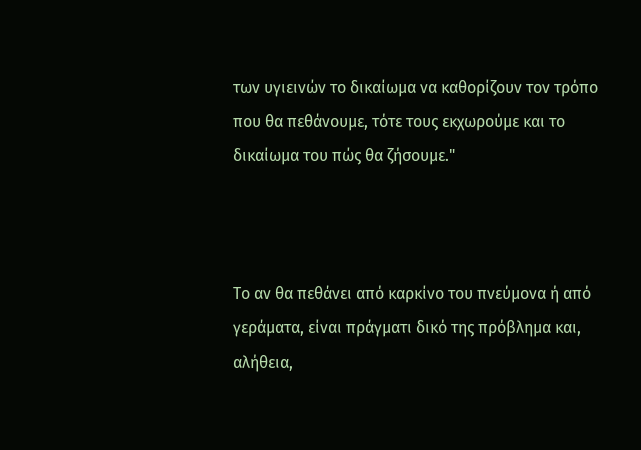των υγιεινών το δικαίωμα να καθορίζουν τον τρόπο που θα πεθάνουμε, τότε τους εκχωρούμε και το δικαίωμα του πώς θα ζήσουμε."



Το αν θα πεθάνει από καρκίνο του πνεύμονα ή από γεράματα, είναι πράγματι δικό της πρόβλημα και, αλήθεια,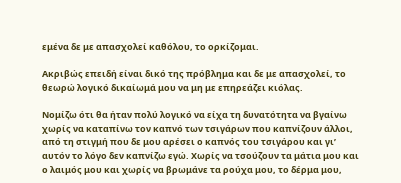εμένα δε με απασχολεί καθόλου, το ορκίζομαι.

Ακριβώς επειδή είναι δικό της πρόβλημα και δε με απασχολεί, το θεωρώ λογικό δικαίωμά μου να μη με επηρεάζει κιόλας.

Νομίζω ότι θα ήταν πολύ λογικό να είχα τη δυνατότητα να βγαίνω χωρίς να καταπίνω τον καπνό των τσιγάρων που καπνίζουν άλλοι, από τη στιγμή που δε μου αρέσει ο καπνός του τσιγάρου και γι’ αυτόν το λόγο δεν καπνίζω εγώ. Χωρίς να τσούζουν τα μάτια μου και ο λαιμός μου και χωρίς να βρωμάνε τα ρούχα μου, το δέρμα μου,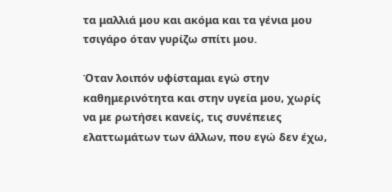τα μαλλιά μου και ακόμα και τα γένια μου τσιγάρο όταν γυρίζω σπίτι μου.

Όταν λοιπόν υφίσταμαι εγώ στην καθημερινότητα και στην υγεία μου, χωρίς να με ρωτήσει κανείς, τις συνέπειες ελαττωμάτων των άλλων, που εγώ δεν έχω,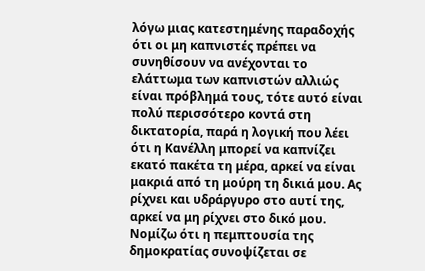λόγω μιας κατεστημένης παραδοχής ότι οι μη καπνιστές πρέπει να συνηθίσουν να ανέχονται το ελάττωμα των καπνιστών αλλιώς είναι πρόβλημά τους, τότε αυτό είναι πολύ περισσότερο κοντά στη δικτατορία, παρά η λογική που λέει ότι η Κανέλλη μπορεί να καπνίζει εκατό πακέτα τη μέρα, αρκεί να είναι μακριά από τη μούρη τη δικιά μου. Ας ρίχνει και υδράργυρο στο αυτί της, αρκεί να μη ρίχνει στο δικό μου. Νομίζω ότι η πεμπτουσία της δημοκρατίας συνοψίζεται σε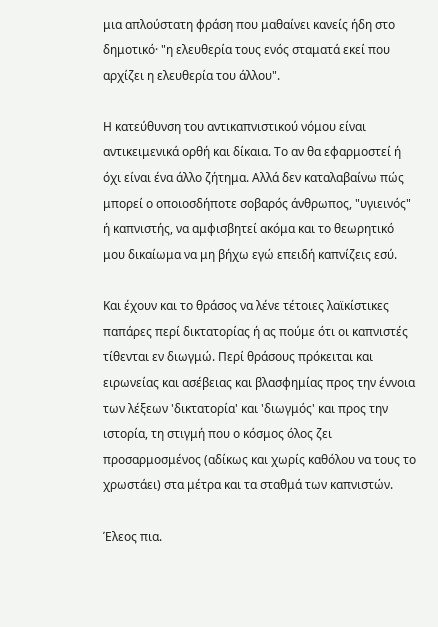μια απλούστατη φράση που μαθαίνει κανείς ήδη στο δημοτικό· "η ελευθερία τους ενός σταματά εκεί που αρχίζει η ελευθερία του άλλου".

Η κατεύθυνση του αντικαπνιστικού νόμου είναι αντικειμενικά ορθή και δίκαια. Το αν θα εφαρμοστεί ή όχι είναι ένα άλλο ζήτημα. Αλλά δεν καταλαβαίνω πώς μπορεί ο οποιοσδήποτε σοβαρός άνθρωπος, "υγιεινός" ή καπνιστής, να αμφισβητεί ακόμα και το θεωρητικό μου δικαίωμα να μη βήχω εγώ επειδή καπνίζεις εσύ.

Και έχουν και το θράσος να λένε τέτοιες λαϊκίστικες παπάρες περί δικτατορίας ή ας πούμε ότι οι καπνιστές τίθενται εν διωγμώ. Περί θράσους πρόκειται και ειρωνείας και ασέβειας και βλασφημίας προς την έννοια των λέξεων 'δικτατορία' και 'διωγμός' και προς την ιστορία, τη στιγμή που ο κόσμος όλος ζει προσαρμοσμένος (αδίκως και χωρίς καθόλου να τους το χρωστάει) στα μέτρα και τα σταθμά των καπνιστών.

Έλεος πια.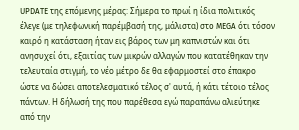UPDATE της επόμενης μέρας: Σήμερα το πρωί η ίδια πολιτικός έλεγε (με τηλεφωνική παρέμβασή της, μάλιστα) στo MEGA ότι τόσον καιρό η κατάσταση ήταν εις βάρος των μη καπνιστών και ότι ανησυχεί ότι, εξαιτίας των μικρών αλλαγών που κατατέθηκαν την τελευταία στιγμή, το νέο μέτρο δε θα εφαρμοστεί στο έπακρο ώστε να δώσει αποτελεσματικό τέλος σ' αυτά, ή κάτι τέτοιο τέλος πάντων. Η δήλωσή της που παρέθεσα εγώ παραπάνω αλιεύτηκε από την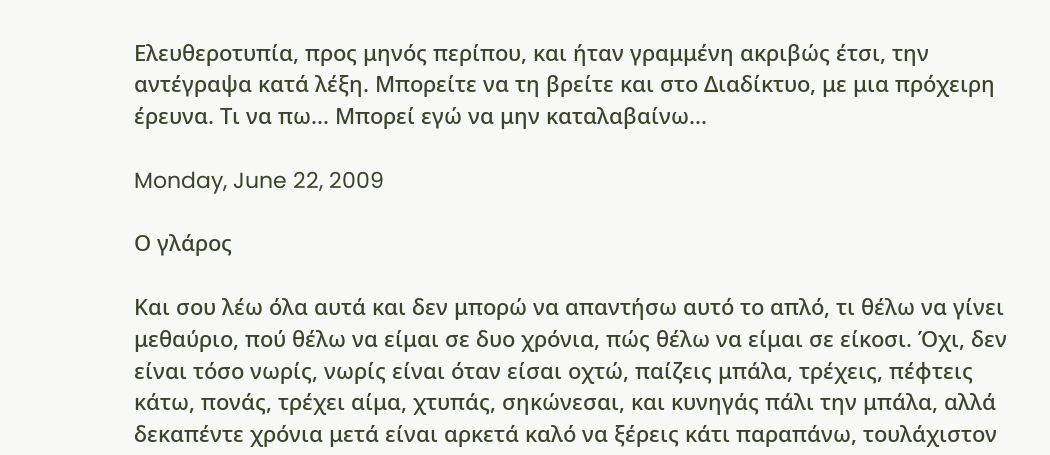Ελευθεροτυπία, προς μηνός περίπου, και ήταν γραμμένη ακριβώς έτσι, την αντέγραψα κατά λέξη. Μπορείτε να τη βρείτε και στο Διαδίκτυο, με μια πρόχειρη έρευνα. Τι να πω... Μπορεί εγώ να μην καταλαβαίνω...

Monday, June 22, 2009

Ο γλάρος

Και σου λέω όλα αυτά και δεν μπορώ να απαντήσω αυτό το απλό, τι θέλω να γίνει μεθαύριο, πού θέλω να είμαι σε δυο χρόνια, πώς θέλω να είμαι σε είκοσι. Όχι, δεν είναι τόσο νωρίς, νωρίς είναι όταν είσαι οχτώ, παίζεις μπάλα, τρέχεις, πέφτεις κάτω, πονάς, τρέχει αίμα, χτυπάς, σηκώνεσαι, και κυνηγάς πάλι την μπάλα, αλλά δεκαπέντε χρόνια μετά είναι αρκετά καλό να ξέρεις κάτι παραπάνω, τουλάχιστον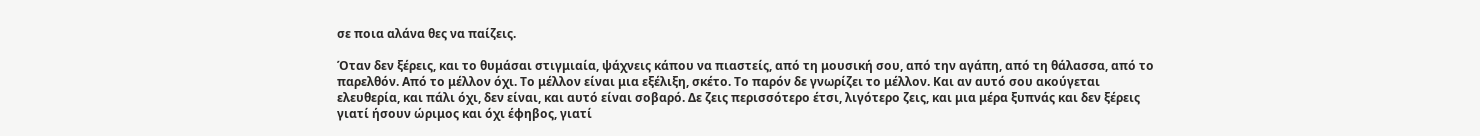σε ποια αλάνα θες να παίζεις.

Όταν δεν ξέρεις, και το θυμάσαι στιγμιαία, ψάχνεις κάπου να πιαστείς, από τη μουσική σου, από την αγάπη, από τη θάλασσα, από το παρελθόν. Από το μέλλον όχι. Το μέλλον είναι μια εξέλιξη, σκέτο. Το παρόν δε γνωρίζει το μέλλον. Και αν αυτό σου ακούγεται ελευθερία, και πάλι όχι, δεν είναι, και αυτό είναι σοβαρό. Δε ζεις περισσότερο έτσι, λιγότερο ζεις, και μια μέρα ξυπνάς και δεν ξέρεις γιατί ήσουν ώριμος και όχι έφηβος, γιατί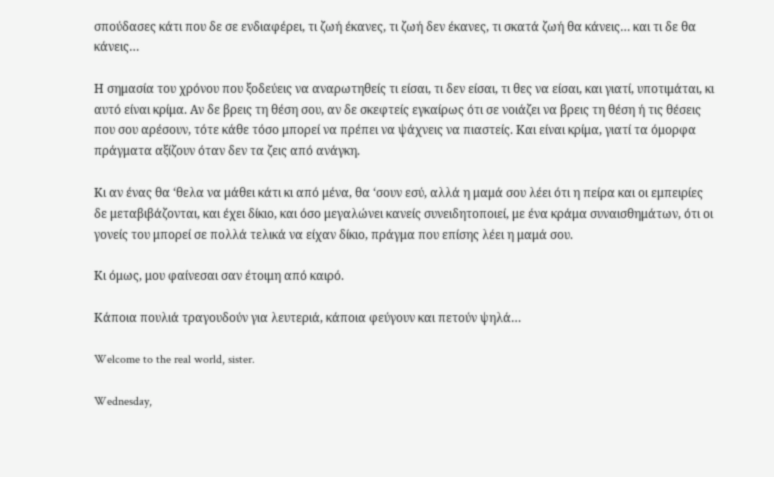σπούδασες κάτι που δε σε ενδιαφέρει, τι ζωή έκανες, τι ζωή δεν έκανες, τι σκατά ζωή θα κάνεις… και τι δε θα κάνεις…

Η σημασία του χρόνου που ξοδεύεις να αναρωτηθείς τι είσαι, τι δεν είσαι, τι θες να είσαι, και γιατί, υποτιμάται, κι αυτό είναι κρίμα. Αν δε βρεις τη θέση σου, αν δε σκεφτείς εγκαίρως ότι σε νοιάζει να βρεις τη θέση ή τις θέσεις που σου αρέσουν, τότε κάθε τόσο μπορεί να πρέπει να ψάχνεις να πιαστείς. Και είναι κρίμα, γιατί τα όμορφα πράγματα αξίζουν όταν δεν τα ζεις από ανάγκη.

Κι αν ένας θα ‘θελα να μάθει κάτι κι από μένα, θα ‘σουν εσύ, αλλά η μαμά σου λέει ότι η πείρα και οι εμπειρίες δε μεταβιβάζονται, και έχει δίκιο, και όσο μεγαλώνει κανείς συνειδητοποιεί, με ένα κράμα συναισθημάτων, ότι οι γονείς του μπορεί σε πολλά τελικά να είχαν δίκιο, πράγμα που επίσης λέει η μαμά σου.

Κι όμως, μου φαίνεσαι σαν έτοιμη από καιρό.

Κάποια πουλιά τραγουδούν για λευτεριά, κάποια φεύγουν και πετούν ψηλά…

Welcome to the real world, sister.

Wednesday,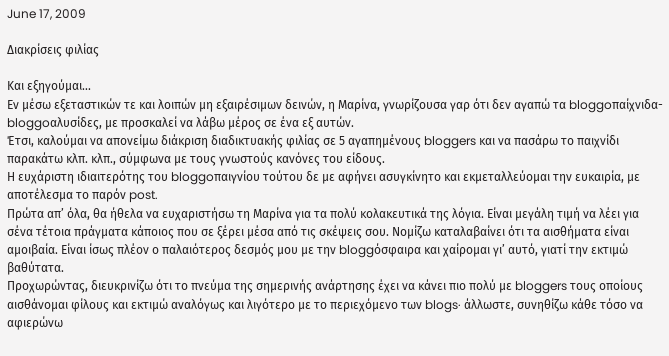June 17, 2009

Διακρίσεις φιλίας

Και εξηγούμαι...
Εν μέσω εξεταστικών τε και λοιπών μη εξαιρέσιμων δεινών, η Μαρίνα, γνωρίζουσα γαρ ότι δεν αγαπώ τα bloggoπαίχνιδα-bloggoαλυσίδες, με προσκαλεί να λάβω μέρος σε ένα εξ αυτών.
Έτσι, καλούμαι να απονείμω διάκριση διαδικτυακής φιλίας σε 5 αγαπημένους bloggers και να πασάρω το παιχνίδι παρακάτω κλπ. κλπ., σύμφωνα με τους γνωστούς κανόνες του είδους.
Η ευχάριστη ιδιαιτερότης του bloggoπαιγνίου τούτου δε με αφήνει ασυγκίνητο και εκμεταλλεύομαι την ευκαιρία, με αποτέλεσμα το παρόν post.
Πρώτα απ’ όλα, θα ήθελα να ευχαριστήσω τη Μαρίνα για τα πολύ κολακευτικά της λόγια. Είναι μεγάλη τιμή να λέει για σένα τέτοια πράγματα κάποιος που σε ξέρει μέσα από τις σκέψεις σου. Νομίζω καταλαβαίνει ότι τα αισθήματα είναι αμοιβαία. Είναι ίσως πλέον ο παλαιότερος δεσμός μου με την bloggόσφαιρα και χαίρομαι γι’ αυτό, γιατί την εκτιμώ βαθύτατα.
Προχωρώντας, διευκρινίζω ότι το πνεύμα της σημερινής ανάρτησης έχει να κάνει πιο πολύ με bloggers τους οποίους αισθάνομαι φίλους και εκτιμώ αναλόγως και λιγότερο με το περιεχόμενο των blogs· άλλωστε, συνηθίζω κάθε τόσο να αφιερώνω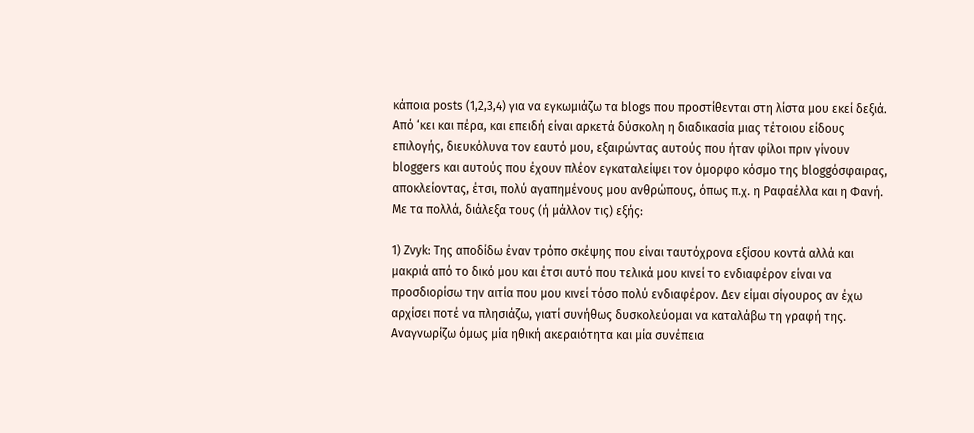κάποια posts (1,2,3,4) για να εγκωμιάζω τα blogs που προστίθενται στη λίστα μου εκεί δεξιά.
Από ‘κει και πέρα, και επειδή είναι αρκετά δύσκολη η διαδικασία μιας τέτοιου είδους επιλογής, διευκόλυνα τον εαυτό μου, εξαιρώντας αυτούς που ήταν φίλοι πριν γίνουν bloggers και αυτούς που έχουν πλέον εγκαταλείψει τον όμορφο κόσμο της bloggόσφαιρας, αποκλείοντας, έτσι, πολύ αγαπημένους μου ανθρώπους, όπως π.χ. η Ραφαέλλα και η Φανή.
Με τα πολλά, διάλεξα τους (ή μάλλον τις) εξής:

1) Ζvyk: Της αποδίδω έναν τρόπο σκέψης που είναι ταυτόχρονα εξίσου κοντά αλλά και μακριά από το δικό μου και έτσι αυτό που τελικά μου κινεί το ενδιαφέρον είναι να προσδιορίσω την αιτία που μου κινεί τόσο πολύ ενδιαφέρον. Δεν είμαι σίγουρος αν έχω αρχίσει ποτέ να πλησιάζω, γιατί συνήθως δυσκολεύομαι να καταλάβω τη γραφή της. Αναγνωρίζω όμως μία ηθική ακεραιότητα και μία συνέπεια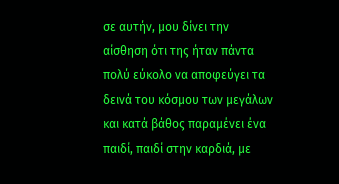σε αυτήν, μου δίνει την αίσθηση ότι της ήταν πάντα πολύ εύκολο να αποφεύγει τα δεινά του κόσμου των μεγάλων και κατά βάθος παραμένει ένα παιδί, παιδί στην καρδιά, με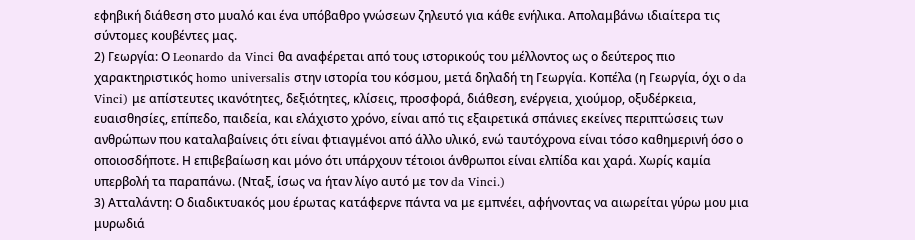εφηβική διάθεση στο μυαλό και ένα υπόβαθρο γνώσεων ζηλευτό για κάθε ενήλικα. Απολαμβάνω ιδιαίτερα τις σύντομες κουβέντες μας.
2) Γεωργία: Ο Leonardo da Vinci θα αναφέρεται από τους ιστορικούς του μέλλοντος ως ο δεύτερος πιο χαρακτηριστικός homo universalis στην ιστορία του κόσμου, μετά δηλαδή τη Γεωργία. Κοπέλα (η Γεωργία, όχι ο da Vinci) με απίστευτες ικανότητες, δεξιότητες, κλίσεις, προσφορά, διάθεση, ενέργεια, χιούμορ, οξυδέρκεια, ευαισθησίες, επίπεδο, παιδεία, και ελάχιστο χρόνο, είναι από τις εξαιρετικά σπάνιες εκείνες περιπτώσεις των ανθρώπων που καταλαβαίνεις ότι είναι φτιαγμένοι από άλλο υλικό, ενώ ταυτόχρονα είναι τόσο καθημερινή όσο ο οποιοσδήποτε. Η επιβεβαίωση και μόνο ότι υπάρχουν τέτοιοι άνθρωποι είναι ελπίδα και χαρά. Χωρίς καμία υπερβολή τα παραπάνω. (Νταξ, ίσως να ήταν λίγο αυτό με τον da Vinci.)
3) Ατταλάντη: Ο διαδικτυακός μου έρωτας κατάφερνε πάντα να με εμπνέει, αφήνοντας να αιωρείται γύρω μου μια μυρωδιά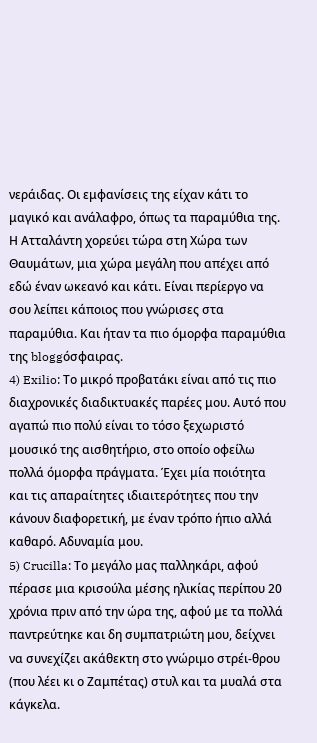νεράιδας. Οι εμφανίσεις της είχαν κάτι το μαγικό και ανάλαφρο, όπως τα παραμύθια της. Η Ατταλάντη χορεύει τώρα στη Χώρα των Θαυμάτων, μια χώρα μεγάλη που απέχει από εδώ έναν ωκεανό και κάτι. Είναι περίεργο να σου λείπει κάποιος που γνώρισες στα παραμύθια. Και ήταν τα πιο όμορφα παραμύθια της bloggόσφαιρας.
4) Exilio: Το μικρό προβατάκι είναι από τις πιο διαχρονικές διαδικτυακές παρέες μου. Αυτό που αγαπώ πιο πολύ είναι το τόσο ξεχωριστό μουσικό της αισθητήριο, στο οποίο οφείλω πολλά όμορφα πράγματα. Έχει μία ποιότητα και τις απαραίτητες ιδιαιτερότητες που την κάνουν διαφορετική, με έναν τρόπο ήπιο αλλά καθαρό. Αδυναμία μου.
5) Crucilla: Το μεγάλο μας παλληκάρι, αφού πέρασε μια κρισούλα μέσης ηλικίας περίπου 20 χρόνια πριν από την ώρα της, αφού με τα πολλά παντρεύτηκε και δη συμπατριώτη μου, δείχνει να συνεχίζει ακάθεκτη στο γνώριμο στρέι-θρου (που λέει κι ο Ζαμπέτας) στυλ και τα μυαλά στα κάγκελα.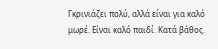Γκρινιάζει πολύ, αλλά είναι για καλό μωρέ. Είναι καλό παιδί. Κατά βάθος.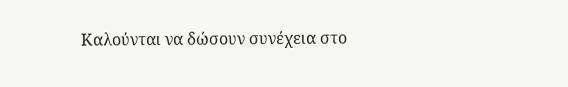Καλούνται να δώσουν συνέχεια στο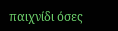παιχνίδι όσες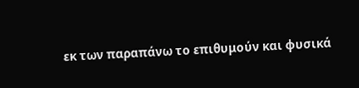εκ των παραπάνω το επιθυμούν και φυσικά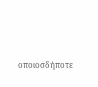οποιοσδήποτε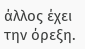άλλος έχει την όρεξη.